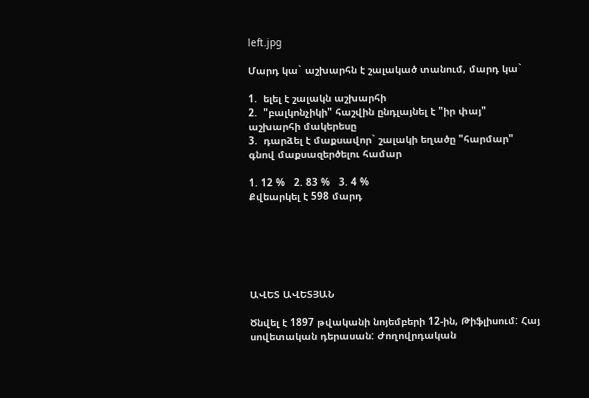left.jpg

Մարդ կա` աշխարհն է շալակած տանում, մարդ կա`

1.  ելել է շալակն աշխարհի
2.  "բալկոնչիկի" հաշվին ընդլայնել է "իր փայ" աշխարհի մակերեսը
3.  դարձել է մաքսավոր` շալակի եղածը "հարմար" գնով մաքսազերծելու համար

1. 12 %   2. 83 %   3. 4 %
Քվեարկել է 598 մարդ






ԱՎԵՏ ԱՎԵՏՅԱՆ

Ծնվել է 1897 թվականի նոյեմբերի 12-ին, Թիֆլիսում: Հայ սովետական դերասան: Ժողովրդական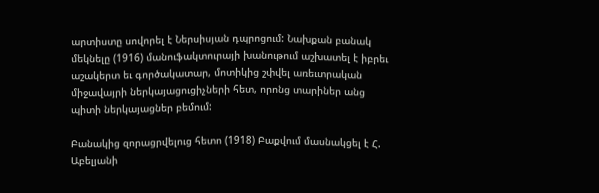արտիստը սովորել է Ներսիսյան դպրոցում: Նախքան բանակ մեկնելը (1916) մանուֆակտուրայի խանութում աշխատել է իբրեւ աշակերտ եւ գործակատար, մոտիկից շփվել առեւտրական միջավայրի ներկայացուցիչների հետ, որոնց տարիներ անց պիտի ներկայացներ բեմում:

Բանակից զորացրվելուց հետո (1918) Բաքվում մասնակցել է Հ. Աբելյանի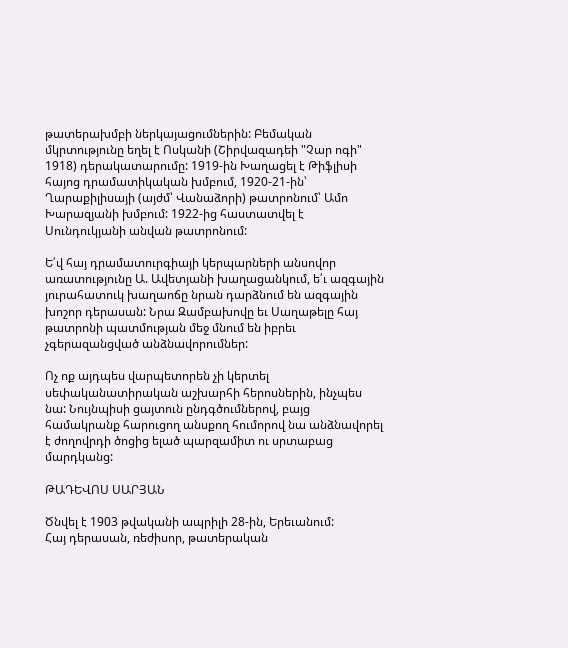թատերախմբի ներկայացումներին: Բեմական մկրտությունը եղել է Ոսկանի (Շիրվազադեի "Չար ոգի" 1918) դերակատարումը: 1919-ին Խաղացել է Թիֆլիսի հայոց դրամատիկական խմբում, 1920-21-ին՝ Ղարաքիլիսայի (այժմ՝ Վանաձորի) թատրոնում՝ Ամո Խարազյանի խմբում: 1922-ից հաստատվել է Սունդուկյանի անվան թատրոնում:

Ե՛վ հայ դրամատուրգիայի կերպարների անսովոր առատությունը Ա. Ավետյանի խաղացանկում, ե՛ւ ազգային յուրահատուկ խաղաոճը նրան դարձնում են ազգային խոշոր դերասան: Նրա Զամբախովը եւ Սաղաթելը հայ թատրոնի պատմության մեջ մնում են իբրեւ չգերազանցված անձնավորումներ:

Ոչ ոք այդպես վարպետորեն չի կերտել սեփականատիրական աշխարհի հերոսներին, ինչպես նա: Նույնպիսի ցայտուն ընդգծումներով, բայց համակրանք հարուցող անսքող հումորով նա անձնավորել է ժողովրդի ծոցից ելած պարզամիտ ու սրտաբաց մարդկանց:

ԹԱԴԵՎՈՍ ՍԱՐՅԱՆ

Ծնվել է 1903 թվականի ապրիլի 28-ին, Երեւանում:
Հայ դերասան, ռեժիսոր, թատերական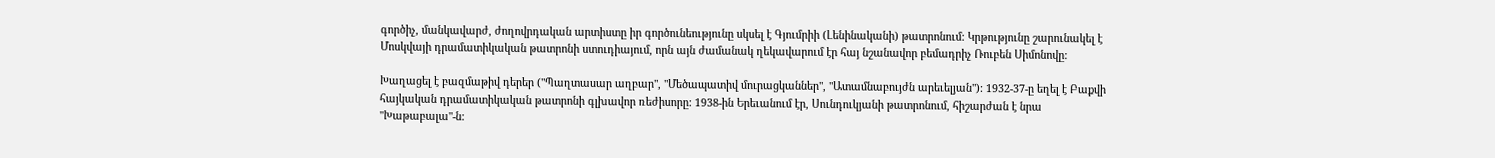գործիչ, մանկավարժ, ժողովրդական արտիստը իր գործունեությունը սկսել է Գյումրիի (Լենինականի) թատրոնում: Կրթությունը շարունակել է Մոսկվայի դրամատիկական թատրոնի ստուդիայում, որն այն ժամանակ ղեկավարում էր հայ նշանավոր բեմադրիչ Ռուբեն Սիմոնովը:

Խաղացել է բազմաթիվ դերեր ("Պաղտասար աղբար", "Մեծապատիվ մուրացկաններ", "Ատամնաբույժն արեւելյան"): 1932-37-ը եղել է Բաքվի հայկական դրամատիկական թատրոնի գլխավոր ռեժիսորը: 1938-ին Երեւանում էր, Սունդուկյանի թատրոնում, հիշարժան է նրա "Խաթաբալա"-ն: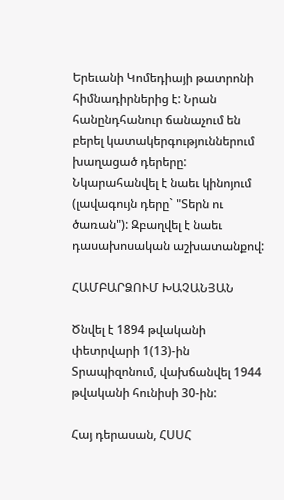Երեւանի Կոմեդիայի թատրոնի հիմնադիրներից է: Նրան հանընդհանուր ճանաչում են բերել կատակերգություններում խաղացած դերերը: Նկարահանվել է նաեւ կինոյում (լավագույն դերը` "Տերն ու ծառան"): Զբաղվել է նաեւ դասախոսական աշխատանքով:

ՀԱՄԲԱՐՁՈՒՄ ԽԱՉԱՆՅԱՆ

Ծնվել է 1894 թվականի փետրվարի 1(13)-ին Տրապիզոնում, վախճանվել 1944 թվականի հունիսի 30-ին:

Հայ դերասան, ՀՍՍՀ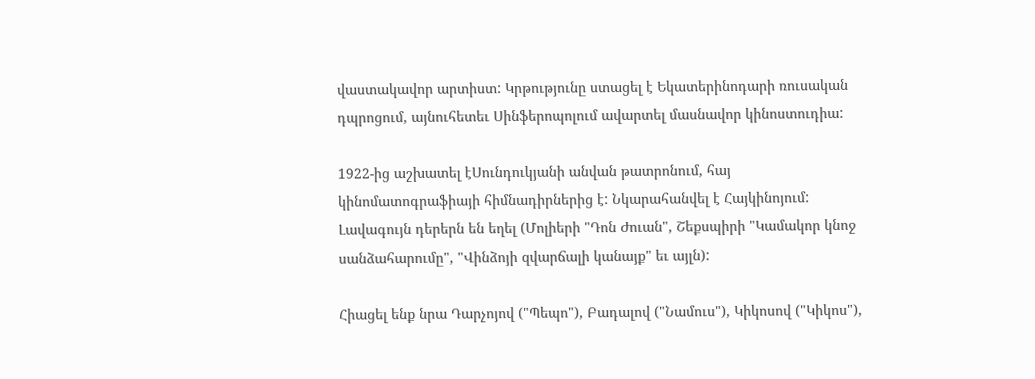վաստակավոր արտիստ: Կրթությունը ստացել է Եկատերինոդարի ռուսական դպրոցում, այնուհետեւ Սինֆերոպոլում ավարտել մասնավոր կինոստուդիա:

1922-ից աշխատել էՍունդուկյանի անվան թատրոնում, հայ կինոմատոգրաֆիայի հիմնադիրներից է: Նկարահանվել է Հայկինոյում: Լավագույն դերերն են եղել (Մոլիերի "Դոն Ժուան", Շեքսպիրի "Կամակոր կնոջ սանձահարումը", "Վինձոյի զվարճալի կանայք" եւ այլն):

Հիացել ենք նրա Դարչոյով ("Պեպո"), Բադալով ("Նամուս"), Կիկոսով ("Կիկոս"),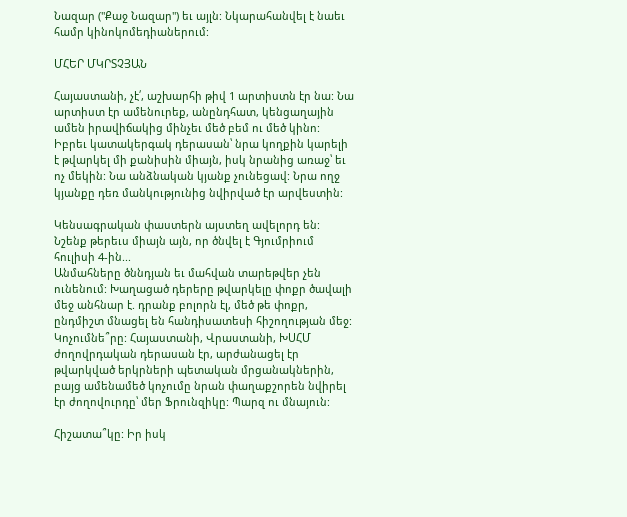Նազար ("Քաջ Նազար") եւ այլն: Նկարահանվել է նաեւ համր կինոկոմեդիաներում:

ՄՀԵՐ ՄԿՐՏՉՅԱՆ

Հայաստանի, չէ՛, աշխարհի թիվ 1 արտիստն էր նա: Նա արտիստ էր ամենուրեք, անընդհատ, կենցաղային ամեն իրավիճակից մինչեւ մեծ բեմ ու մեծ կինո: Իբրեւ կատակերգակ դերասան՝ նրա կողքին կարելի է թվարկել մի քանիսին միայն, իսկ նրանից առաջ՝ եւ ոչ մեկին: Նա անձնական կյանք չունեցավ: Նրա ողջ կյանքը դեռ մանկությունից նվիրված էր արվեստին:

Կենսագրական փաստերն այստեղ ավելորդ են: Նշենք թերեւս միայն այն, որ ծնվել է Գյումրիում հուլիսի 4-ին...
Անմահները ծննդյան եւ մահվան տարեթվեր չեն ունենում: Խաղացած դերերը թվարկելը փոքր ծավալի մեջ անհնար է. դրանք բոլորն էլ, մեծ թե փոքր, ընդմիշտ մնացել են հանդիսատեսի հիշողության մեջ: Կոչումնե՞րը: Հայաստանի, Վրաստանի, ԽՍՀՄ ժողովրդական դերասան էր, արժանացել էր թվարկված երկրների պետական մրցանակներին, բայց ամենամեծ կոչումը նրան փաղաքշորեն նվիրել էր ժողովուրդը՝ մեր Ֆրունզիկը: Պարզ ու մնայուն:

Հիշատա՞կը: Իր իսկ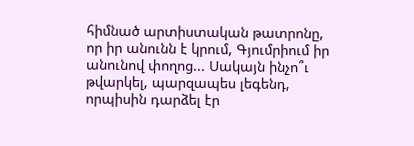հիմնած արտիստական թատրոնը, որ իր անունն է կրում, Գյումրիում իր անունով փողոց... Սակայն ինչո՞ւ թվարկել, պարզապես լեգենդ, որպիսին դարձել էր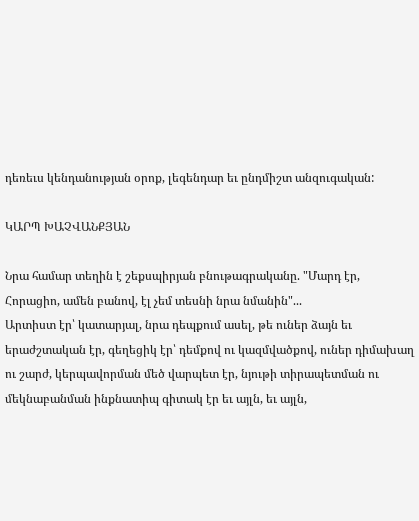դեռեւս կենդանության օրոք, լեգենդար եւ ընդմիշտ անզուգական:

ԿԱՐՊ ԽԱՉՎԱՆՔՅԱՆ

Նրա համար տեղին է շեքսպիրյան բնութագրականը. "Մարդ էր, Հորացիո, ամեն բանով, էլ չեմ տեսնի նրա նմանին"...
Արտիստ էր՝ կատարյալ, նրա դեպքում ասել, թե ուներ ձայն եւ երաժշտական էր, գեղեցիկ էր՝ դեմքով ու կազմվածքով, ուներ դիմախաղ ու շարժ, կերպավորման մեծ վարպետ էր, նյութի տիրապետման ու մեկնաբանման ինքնատիպ գիտակ էր եւ այլն, եւ այլն,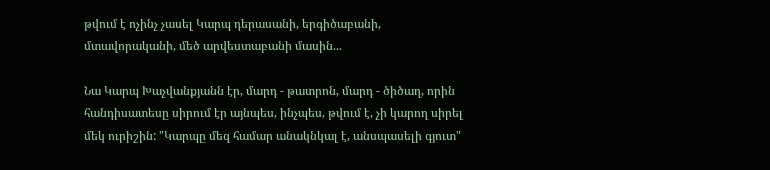թվում է ոչինչ չասել Կարպ դերասանի, երգիծաբանի, մտավորականի, մեծ արվեստաբանի մասին...

Նա Կարպ Խաչվանքյանն էր, մարդ - թատրոն, մարդ - ծիծաղ, որին հանդիսատեսը սիրում էր այնպես, ինչպես, թվում է, չի կարող սիրել մեկ ուրիշին: "Կարպը մեզ համար անակնկալ է, անսպասելի գյուտ"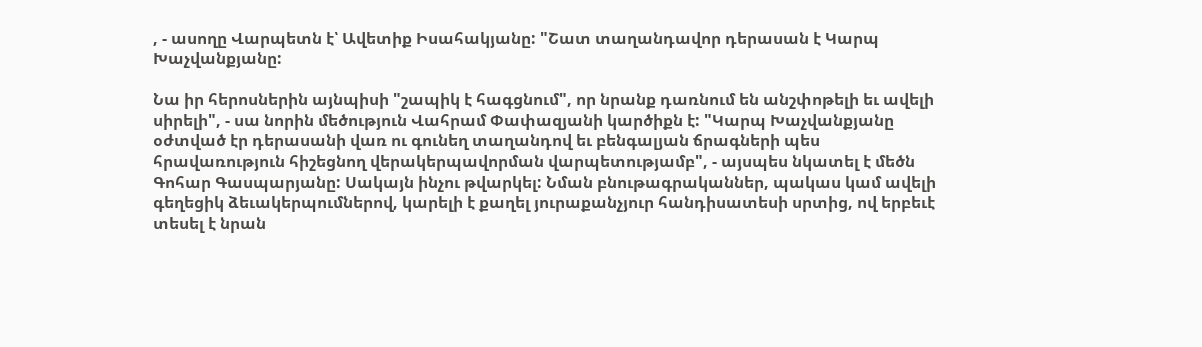, - ասողը Վարպետն է՝ Ավետիք Իսահակյանը: "Շատ տաղանդավոր դերասան է Կարպ Խաչվանքյանը:

Նա իր հերոսներին այնպիսի "շապիկ է հագցնում", որ նրանք դառնում են անշփոթելի եւ ավելի սիրելի", - սա նորին մեծություն Վահրամ Փափազյանի կարծիքն է: "Կարպ Խաչվանքյանը օժտված էր դերասանի վառ ու գունեղ տաղանդով եւ բենգալյան ճրագների պես հրավառություն հիշեցնող վերակերպավորման վարպետությամբ", - այսպես նկատել է մեծն Գոհար Գասպարյանը: Սակայն ինչու թվարկել: Նման բնութագրականներ, պակաս կամ ավելի գեղեցիկ ձեւակերպումներով, կարելի է քաղել յուրաքանչյուր հանդիսատեսի սրտից, ով երբեւէ տեսել է նրան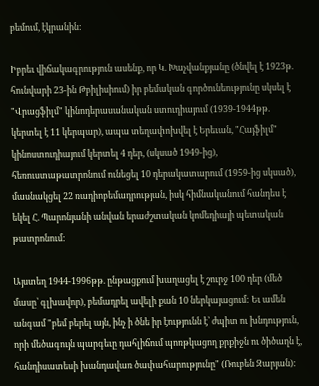բեմում, էկրանին:

Իբրեւ վիճակագրություն ասենք, որ Կ. Խաչվանքյանը (ծնվել է 1923թ. հունվարի 23-ին Թբիլիսիում) իր բեմական գործունեությունը սկսել է "Վրացֆիլմ" կինոդերասանական ստուդիայում (1939-1944թթ. կերտել է 11 կերպար), ապա տեղափոխվել է Երեւան, "Հայֆիլմ" կինոստուդիայում կերտել 4 դեր, (սկսած 1949-ից), հեռուստաթատրոնում ունեցել 10 դերակատարում (1959-ից սկսած), մասնակցել 22 ռադիոբեմադրության, իսկ հիմնականում հանդես է եկել Հ. Պարոնյանի անվան երաժշտական կոմեդիայի պետական թատրոնում:

Այստեղ 1944-1996թթ. ընթացքում խաղացել է շուրջ 100 դեր (մեծ մասը՝ գլխավոր), բեմադրել ավելի քան 10 ներկայացում: Եւ ամեն անգամ "բեմ բերել այն, ինչ ի ծնե իր էությունն է՝ ժպիտ ու խնդություն, որի մեծագույն պարգեւը դահլիճում պոռթկացող քրքիջն ու ծիծաղն է, հանդիսատեսի խանդավառ ծափահարությունը" (Ռուբեն Զարյան):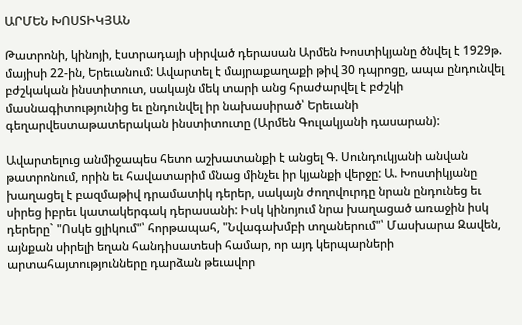ԱՐՄԵՆ ԽՈՍՏԻԿՅԱՆ

Թատրոնի, կինոյի, էստրադայի սիրված դերասան Արմեն Խոստիկյանը ծնվել է 1929թ. մայիսի 22-ին, Երեւանում: Ավարտել է մայրաքաղաքի թիվ 30 դպրոցը, ապա ընդունվել բժշկական ինստիտուտ, սակայն մեկ տարի անց հրաժարվել է բժշկի մասնագիտությունից եւ ընդունվել իր նախասիրած՝ Երեւանի գեղարվեստաթատերական ինստիտուտը (Արմեն Գուլակյանի դասարան):

Ավարտելուց անմիջապես հետո աշխատանքի է անցել Գ. Սունդուկյանի անվան թատրոնում, որին եւ հավատարիմ մնաց մինչեւ իր կյանքի վերջը: Ա. Խոստիկյանը խաղացել է բազմաթիվ դրամատիկ դերեր, սակայն ժողովուրդը նրան ընդունեց եւ սիրեց իբրեւ կատակերգակ դերասանի: Իսկ կինոյում նրա խաղացած առաջին իսկ դերերը` "Ոսկե ցլիկում"՝ հորթապահ, "Նվագախմբի տղաներում"՝ Մասխարա Զավեն, այնքան սիրելի եղան հանդիսատեսի համար, որ այդ կերպարների արտահայտությունները դարձան թեւավոր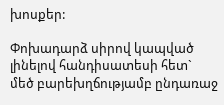խոսքեր:

Փոխադարձ սիրով կապված լինելով հանդիսատեսի հետ` մեծ բարեխղճությամբ ընդառաջ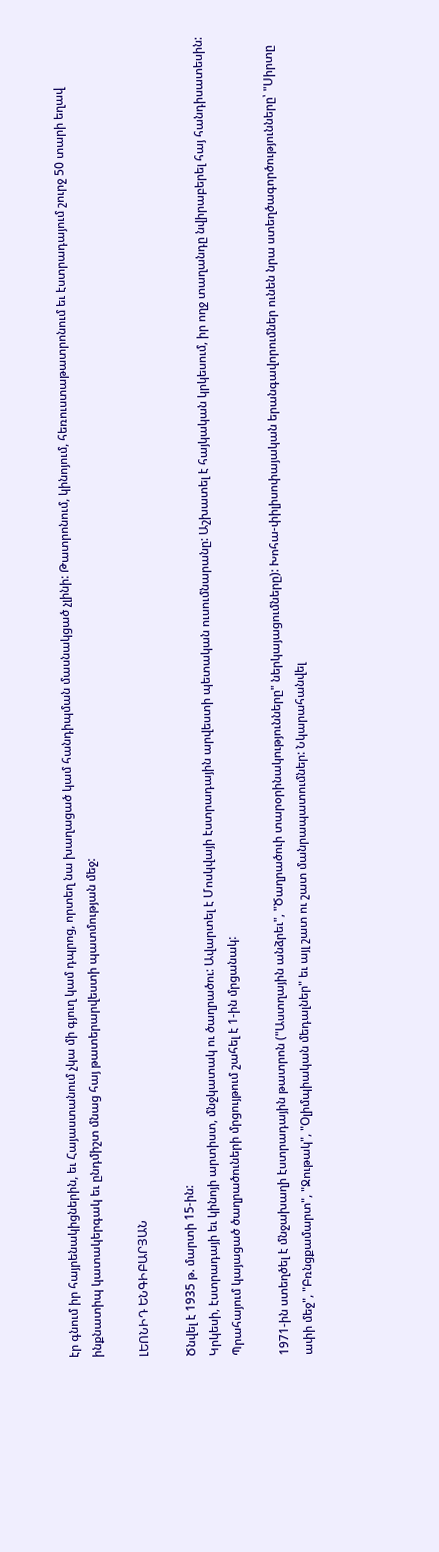էր գնում իր հայրենակիցներին, եւ Հայաստանում չկա մի գյուղ կամ դպրոց, որտեղ նա խաղացած կամ հանդիպման մասնակցած չլինի: Թատրոնում, կինոյում, հեռուստաթատրոնում եւ էստրադայում շուրջ 50 տարի եղավ ինքնատիպ կատակերգակ եւ ընդմիշտ մնաց հայ թատերարվեստի պատմության մեջ:

ԼԵՈՆԻԴ ԵՆԳԻԲԱՐՅԱՆ

Ծնվել է 1935 թ. մարտի 15-ին:
Կրկեսի, էստրադայի եւ կինոյի արտիստ, մնջկատակ ու ծաղրածու: Ավարտել է Մոսկվայի էստրադային արվեստի պետական ուսումնարանը: Աշխատել է հայկական կրկեսում, իր ողջ տաղանդը նվիրաբերել հայ հանդիսատեսին: Պրահայում կայացած ծաղրածուների մրցույթում շահել է 1-ին մրցանակ:

1971-ին ստեղծել է մնջախաղի էստրադային թատրոն ("Աստղային անձրեւ", "Ծաղրածուի տարօրինակությունները" ներկայացումները): Խոհա-փիլիսոփայական երանգավորումներ ունեն նրա ստեղծագործությունները՝ "Սիրտը ափի մեջ", "Բռնցքամարտ", "Ջութակ", "Օլիմպիական մեդալներ" եւ այլ շատ ու շատ մանրապատումներ: Նկարահանվել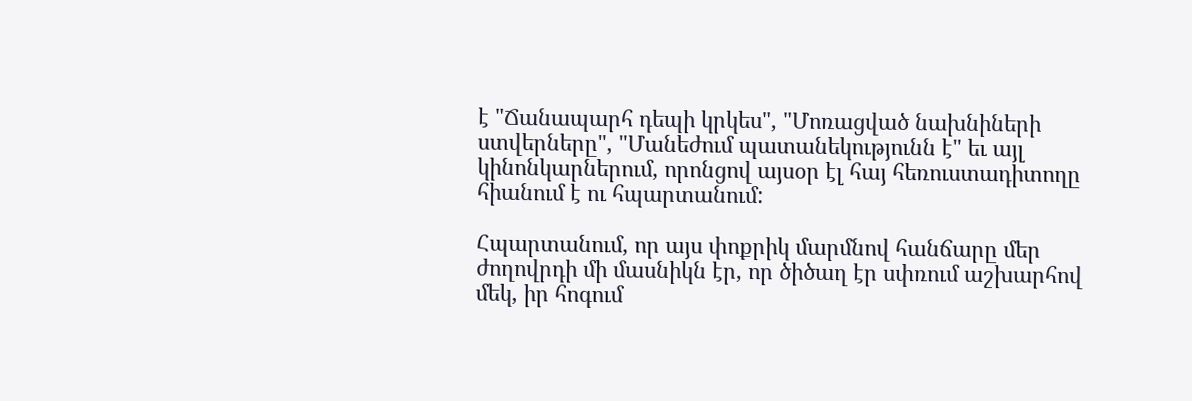է "Ճանապարհ դեպի կրկես", "Մոռացված նախնիների ստվերները", "Մանեժում պատանեկությունն է" եւ այլ կինոնկարներում, որոնցով այսօր էլ հայ հեռուստադիտողը հիանում է ու հպարտանում:

Հպարտանում, որ այս փոքրիկ մարմնով հանճարը մեր ժողովրդի մի մասնիկն էր, որ ծիծաղ էր սփռում աշխարհով մեկ, իր հոգում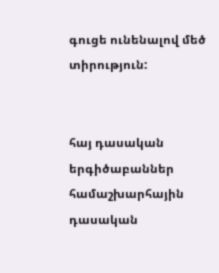գուցե ունենալով մեծ տիրություն:


հայ դասական երգիծաբաններ համաշխարհային դասական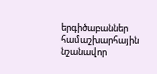երգիծաբաններ
համաշխարհային նշանավոր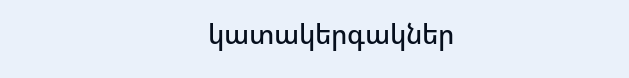կատակերգակներ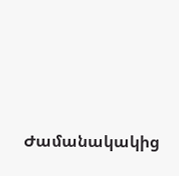Ժամանակակից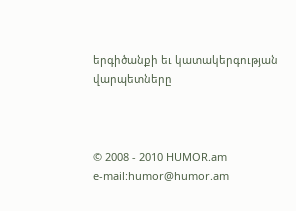երգիծանքի եւ կատակերգության վարպետները



© 2008 - 2010 HUMOR.am
e-mail:humor@humor.am